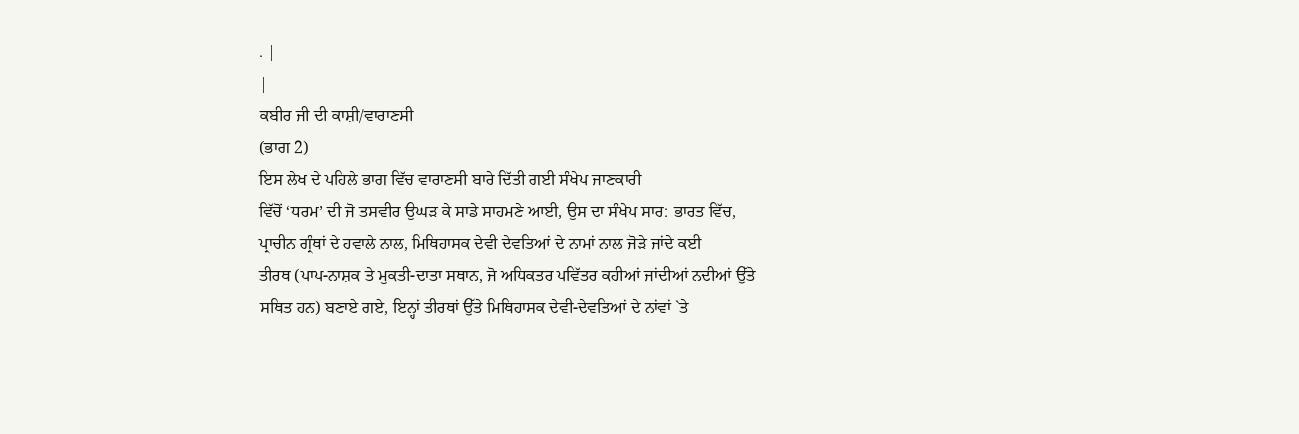. |
|
ਕਬੀਰ ਜੀ ਦੀ ਕਾਸ਼ੀ/ਵਾਰਾਣਸੀ
(ਭਾਗ 2)
ਇਸ ਲੇਖ ਦੇ ਪਹਿਲੇ ਭਾਗ ਵਿੱਚ ਵਾਰਾਣਸੀ ਬਾਰੇ ਦਿੱਤੀ ਗਈ ਸੰਖੇਪ ਜਾਣਕਾਰੀ
ਵਿੱਚੋਂ ‘ਧਰਮ’ ਦੀ ਜੋ ਤਸਵੀਰ ਉਘੜ ਕੇ ਸਾਡੇ ਸਾਹਮਣੇ ਆਈ, ਉਸ ਦਾ ਸੰਖੇਪ ਸਾਰ: ਭਾਰਤ ਵਿੱਚ,
ਪ੍ਰਾਚੀਨ ਗ੍ਰੰਥਾਂ ਦੇ ਹਵਾਲੇ ਨਾਲ, ਮਿਥਿਹਾਸਕ ਦੇਵੀ ਦੇਵਤਿਆਂ ਦੇ ਨਾਮਾਂ ਨਾਲ ਜੋੜੇ ਜਾਂਦੇ ਕਈ
ਤੀਰਥ (ਪਾਪ-ਨਾਸ਼ਕ ਤੇ ਮੁਕਤੀ-ਦਾਤਾ ਸਥਾਨ, ਜੋ ਅਧਿਕਤਰ ਪਵਿੱਤਰ ਕਹੀਆਂ ਜਾਂਦੀਆਂ ਨਦੀਆਂ ਉੱਤੇ
ਸਥਿਤ ਹਨ) ਬਣਾਏ ਗਏ, ਇਨ੍ਹਾਂ ਤੀਰਥਾਂ ਉੱਤੇ ਮਿਥਿਹਾਸਕ ਦੇਵੀ-ਦੇਵਤਿਆਂ ਦੇ ਨਾਂਵਾਂ `ਤੇ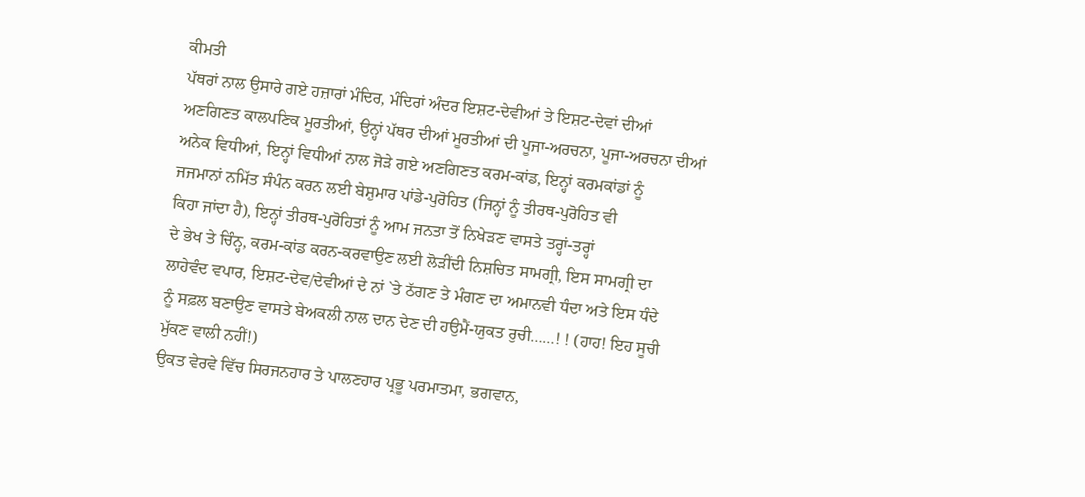ਕੀਮਤੀ
ਪੱਥਰਾਂ ਨਾਲ ਉਸਾਰੇ ਗਏ ਹਜ਼ਾਰਾਂ ਮੰਦਿਰ, ਮੰਦਿਰਾਂ ਅੰਦਰ ਇਸ਼ਟ-ਦੇਵੀਆਂ ਤੇ ਇਸ਼ਟ-ਦੇਵਾਂ ਦੀਆਂ
ਅਣਗਿਣਤ ਕਾਲਪਣਿਕ ਮੂਰਤੀਆਂ, ਉਨ੍ਹਾਂ ਪੱਥਰ ਦੀਆਂ ਮੂਰਤੀਆਂ ਦੀ ਪੂਜਾ-ਅਰਚਨਾ, ਪੂਜਾ-ਅਰਚਨਾ ਦੀਆਂ
ਅਨੇਕ ਵਿਧੀਆਂ, ਇਨ੍ਹਾਂ ਵਿਧੀਆਂ ਨਾਲ ਜੋੜੇ ਗਏ ਅਣਗਿਣਤ ਕਰਮ-ਕਾਂਡ, ਇਨ੍ਹਾਂ ਕਰਮਕਾਂਡਾਂ ਨੂੰ
ਜਜਮਾਨਾਂ ਨਮਿੱਤ ਸੰਪੰਨ ਕਰਨ ਲਈ ਬੇਸ਼ੁਮਾਰ ਪਾਂਡੇ-ਪੁਰੋਹਿਤ (ਜਿਨ੍ਹਾਂ ਨੂੰ ਤੀਰਥ-ਪੁਰੋਹਿਤ ਵੀ
ਕਿਹਾ ਜਾਂਦਾ ਹੈ), ਇਨ੍ਹਾਂ ਤੀਰਥ-ਪੁਰੋਹਿਤਾਂ ਨੂੰ ਆਮ ਜਨਤਾ ਤੋਂ ਨਿਖੇੜਣ ਵਾਸਤੇ ਤਰ੍ਹਾਂ-ਤਰ੍ਹਾਂ
ਦੇ ਭੇਖ ਤੇ ਚਿੰਨ੍ਹ, ਕਰਮ-ਕਾਂਡ ਕਰਨ-ਕਰਵਾਉਣ ਲਈ ਲੋੜੀਂਦੀ ਨਿਸ਼ਚਿਤ ਸਾਮਗ੍ਰੀ, ਇਸ ਸਾਮਗ੍ਰੀ ਦਾ
ਲਾਹੇਵੰਦ ਵਪਾਰ, ਇਸ਼ਟ-ਦੇਵ/ਦੇਵੀਆਂ ਦੇ ਨਾਂ `ਤੇ ਠੱਗਣ ਤੇ ਮੰਗਣ ਦਾ ਅਮਾਨਵੀ ਧੰਦਾ ਅਤੇ ਇਸ ਧੰਦੇ
ਨੂੰ ਸਫ਼ਲ ਬਣਾਉਣ ਵਾਸਤੇ ਬੇਅਕਲੀ ਨਾਲ ਦਾਨ ਦੇਣ ਦੀ ਹਉਮੈਂ-ਯੁਕਤ ਰੁਚੀ……! ! (ਹਾਹ! ਇਹ ਸੂਚੀ
ਮੁੱਕਣ ਵਾਲੀ ਨਹੀਂ!)
ਉਕਤ ਵੇਰਵੇ ਵਿੱਚ ਸਿਰਜਨਹਾਰ ਤੇ ਪਾਲਣਹਾਰ ਪ੍ਰਭੂ ਪਰਮਾਤਮਾ, ਭਗਵਾਨ,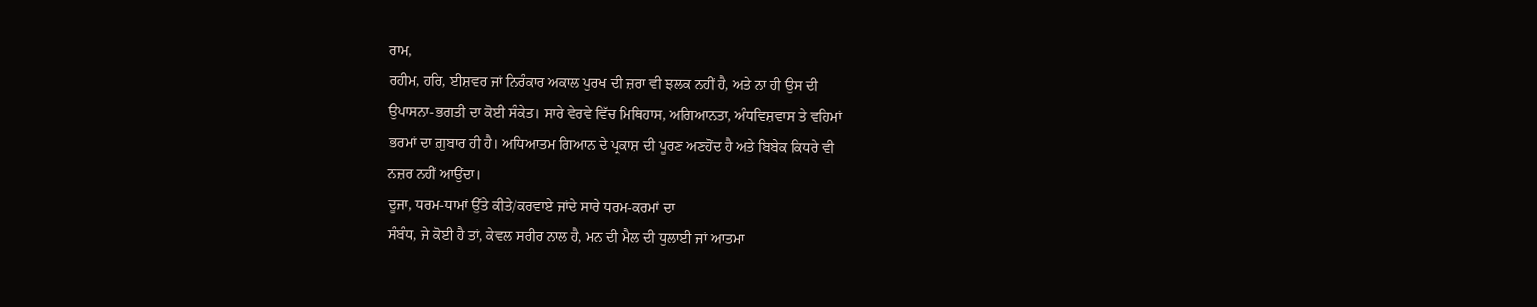ਰਾਮ,
ਰਹੀਮ, ਹਰਿ, ਈਸ਼ਵਰ ਜਾਂ ਨਿਰੰਕਾਰ ਅਕਾਲ ਪੁਰਖ ਦੀ ਜ਼ਰਾ ਵੀ ਝਲਕ ਨਹੀਂ ਹੈ, ਅਤੇ ਨਾ ਹੀ ਉਸ ਦੀ
ਉਪਾਸਨਾ-ਭਗਤੀ ਦਾ ਕੋਈ ਸੰਕੇਤ। ਸਾਰੇ ਵੇਰਵੇ ਵਿੱਚ ਮਿਥਿਹਾਸ, ਅਗਿਆਨਤਾ, ਅੰਧਵਿਸ਼ਵਾਸ ਤੇ ਵਹਿਮਾਂ
ਭਰਮਾਂ ਦਾ ਗ਼ੁਬਾਰ ਹੀ ਹੈ। ਅਧਿਆਤਮ ਗਿਆਨ ਦੇ ਪ੍ਰਕਾਸ਼ ਦੀ ਪੂਰਣ ਅਣਹੋਂਦ ਹੈ ਅਤੇ ਬਿਬੇਕ ਕਿਧਰੇ ਵੀ
ਨਜ਼ਰ ਨਹੀਂ ਆਉਂਦਾ।
ਦੂਜਾ, ਧਰਮ-ਧਾਮਾਂ ਉੱਤੇ ਕੀਤੇ/ਕਰਵਾਏ ਜਾਂਦੇ ਸਾਰੇ ਧਰਮ-ਕਰਮਾਂ ਦਾ
ਸੰਬੰਧ, ਜੇ ਕੋਈ ਹੈ ਤਾਂ, ਕੇਵਲ ਸਰੀਰ ਨਾਲ ਹੈ, ਮਨ ਦੀ ਮੈਲ ਦੀ ਧੁਲਾਈ ਜਾਂ ਆਤਮਾ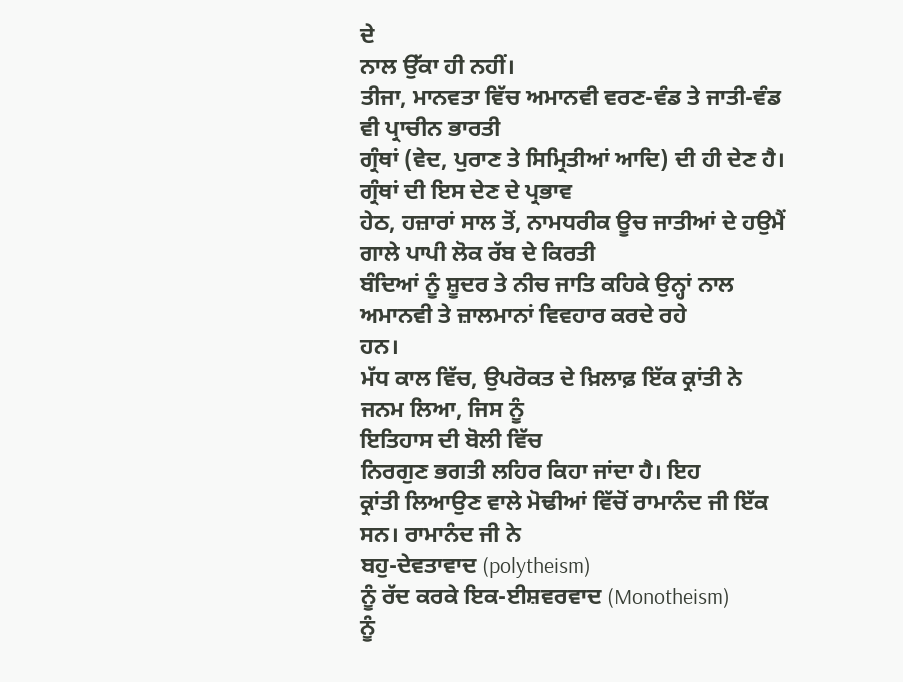ਦੇ
ਨਾਲ ਉੱਕਾ ਹੀ ਨਹੀਂ।
ਤੀਜਾ, ਮਾਨਵਤਾ ਵਿੱਚ ਅਮਾਨਵੀ ਵਰਣ-ਵੰਡ ਤੇ ਜਾਤੀ-ਵੰਡ ਵੀ ਪ੍ਰਾਚੀਨ ਭਾਰਤੀ
ਗ੍ਰੰਥਾਂ (ਵੇਦ, ਪੁਰਾਣ ਤੇ ਸਿਮ੍ਰਿਤੀਆਂ ਆਦਿ) ਦੀ ਹੀ ਦੇਣ ਹੈ। ਗ੍ਰੰਥਾਂ ਦੀ ਇਸ ਦੇਣ ਦੇ ਪ੍ਰਭਾਵ
ਹੇਠ, ਹਜ਼ਾਰਾਂ ਸਾਲ ਤੋਂ, ਨਾਮਧਰੀਕ ਊਚ ਜਾਤੀਆਂ ਦੇ ਹਉਮੈਂ ਗਾਲੇ ਪਾਪੀ ਲੋਕ ਰੱਬ ਦੇ ਕਿਰਤੀ
ਬੰਦਿਆਂ ਨੂੰ ਸ਼ੂਦਰ ਤੇ ਨੀਚ ਜਾਤਿ ਕਹਿਕੇ ਉਨ੍ਹਾਂ ਨਾਲ ਅਮਾਨਵੀ ਤੇ ਜ਼ਾਲਮਾਨਾਂ ਵਿਵਹਾਰ ਕਰਦੇ ਰਹੇ
ਹਨ।
ਮੱਧ ਕਾਲ ਵਿੱਚ, ਉਪਰੋਕਤ ਦੇ ਖ਼ਿਲਾਫ਼ ਇੱਕ ਕ੍ਰਾਂਤੀ ਨੇ ਜਨਮ ਲਿਆ, ਜਿਸ ਨੂੰ
ਇਤਿਹਾਸ ਦੀ ਬੋਲੀ ਵਿੱਚ
ਨਿਰਗੁਣ ਭਗਤੀ ਲਹਿਰ ਕਿਹਾ ਜਾਂਦਾ ਹੈ। ਇਹ
ਕ੍ਰਾਂਤੀ ਲਿਆਉਣ ਵਾਲੇ ਮੋਢੀਆਂ ਵਿੱਚੋਂ ਰਾਮਾਨੰਦ ਜੀ ਇੱਕ ਸਨ। ਰਾਮਾਨੰਦ ਜੀ ਨੇ
ਬਹੁ-ਦੇਵਤਾਵਾਦ (polytheism)
ਨੂੰ ਰੱਦ ਕਰਕੇ ਇਕ-ਈਸ਼ਵਰਵਾਦ (Monotheism)
ਨੂੰ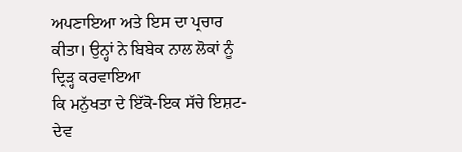ਅਪਣਾਇਆ ਅਤੇ ਇਸ ਦਾ ਪ੍ਰਚਾਰ ਕੀਤਾ। ਉਨ੍ਹਾਂ ਨੇ ਬਿਬੇਕ ਨਾਲ ਲੋਕਾਂ ਨੂੰ ਦ੍ਰਿੜ੍ਹ ਕਰਵਾਇਆ
ਕਿ ਮਨੁੱਖਤਾ ਦੇ ਇੱਕੋ-ਇਕ ਸੱਚੇ ਇਸ਼ਟ-ਦੇਵ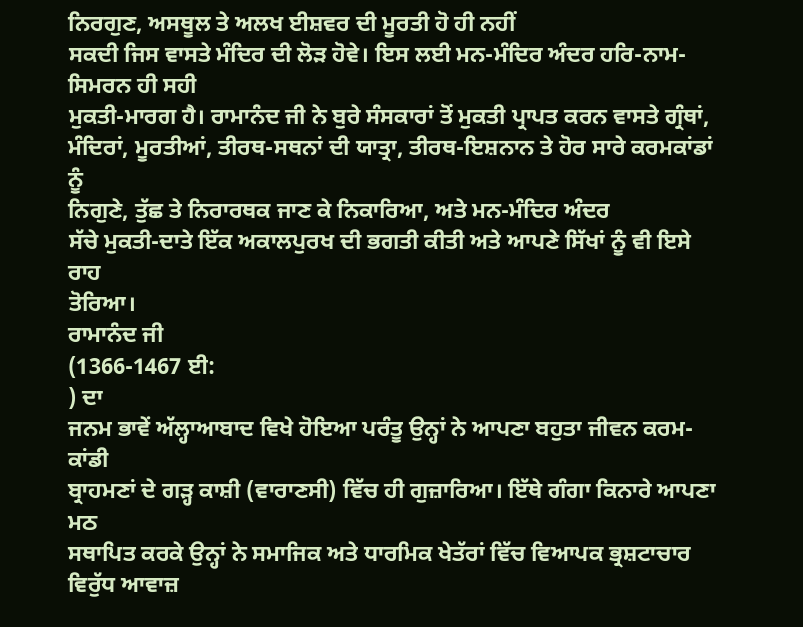ਨਿਰਗੁਣ, ਅਸਥੂਲ ਤੇ ਅਲਖ ਈਸ਼ਵਰ ਦੀ ਮੂਰਤੀ ਹੋ ਹੀ ਨਹੀਂ
ਸਕਦੀ ਜਿਸ ਵਾਸਤੇ ਮੰਦਿਰ ਦੀ ਲੋੜ ਹੋਵੇ। ਇਸ ਲਈ ਮਨ-ਮੰਦਿਰ ਅੰਦਰ ਹਰਿ-ਨਾਮ-ਸਿਮਰਨ ਹੀ ਸਹੀ
ਮੁਕਤੀ-ਮਾਰਗ ਹੈ। ਰਾਮਾਨੰਦ ਜੀ ਨੇ ਬੁਰੇ ਸੰਸਕਾਰਾਂ ਤੋਂ ਮੁਕਤੀ ਪ੍ਰਾਪਤ ਕਰਨ ਵਾਸਤੇ ਗ੍ਰੰਥਾਂ,
ਮੰਦਿਰਾਂ, ਮੂਰਤੀਆਂ, ਤੀਰਥ-ਸਥਨਾਂ ਦੀ ਯਾਤ੍ਰਾ, ਤੀਰਥ-ਇਸ਼ਨਾਨ ਤੇ ਹੋਰ ਸਾਰੇ ਕਰਮਕਾਂਡਾਂ ਨੂੰ
ਨਿਗੁਣੇ, ਤੁੱਛ ਤੇ ਨਿਰਾਰਥਕ ਜਾਣ ਕੇ ਨਿਕਾਰਿਆ, ਅਤੇ ਮਨ-ਮੰਦਿਰ ਅੰਦਰ
ਸੱਚੇ ਮੁਕਤੀ-ਦਾਤੇ ਇੱਕ ਅਕਾਲਪੁਰਖ ਦੀ ਭਗਤੀ ਕੀਤੀ ਅਤੇ ਆਪਣੇ ਸਿੱਖਾਂ ਨੂੰ ਵੀ ਇਸੇ ਰਾਹ
ਤੋਰਿਆ।
ਰਾਮਾਨੰਦ ਜੀ
(1366-1467 ਈ:
) ਦਾ
ਜਨਮ ਭਾਵੇਂ ਅੱਲ੍ਹਾਆਬਾਦ ਵਿਖੇ ਹੋਇਆ ਪਰੰਤੂ ਉਨ੍ਹਾਂ ਨੇ ਆਪਣਾ ਬਹੁਤਾ ਜੀਵਨ ਕਰਮ-ਕਾਂਡੀ
ਬ੍ਰਾਹਮਣਾਂ ਦੇ ਗੜ੍ਹ ਕਾਸ਼ੀ (ਵਾਰਾਣਸੀ) ਵਿੱਚ ਹੀ ਗੁਜ਼ਾਰਿਆ। ਇੱਥੇ ਗੰਗਾ ਕਿਨਾਰੇ ਆਪਣਾ ਮਠ
ਸਥਾਪਿਤ ਕਰਕੇ ਉਨ੍ਹਾਂ ਨੇ ਸਮਾਜਿਕ ਅਤੇ ਧਾਰਮਿਕ ਖੇਤੱਰਾਂ ਵਿੱਚ ਵਿਆਪਕ ਭ੍ਰਸ਼ਟਾਚਾਰ ਵਿਰੁੱਧ ਆਵਾਜ਼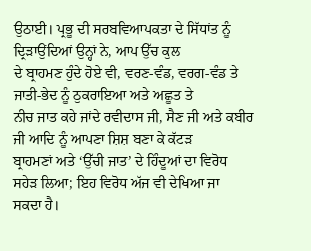ਉਠਾਈ। ਪ੍ਰਭੂ ਦੀ ਸਰਬਵਿਆਪਕਤਾ ਦੇ ਸਿੱਧਾਂਤ ਨੂੰ ਦ੍ਰਿੜਾਉਂਦਿਆਂ ਉਨ੍ਹਾਂ ਨੇ, ਆਪ ਉੱਚ ਕੁਲ
ਦੇ ਬ੍ਰਾਹਮਣ ਹੁੰਦੇ ਹੋਏ ਵੀ, ਵਰਣ-ਵੰਡ, ਵਰਗ-ਵੰਡ ਤੇ ਜਾਤੀ-ਭੇਦ ਨੂੰ ਠੁਕਰਾਇਆ ਅਤੇ ਅਛੂਤ ਤੇ
ਨੀਚ ਜਾਤ ਕਹੇ ਜਾਂਦੇ ਰਵੀਦਾਸ ਜੀ, ਸੈਣ ਜੀ ਅਤੇ ਕਬੀਰ ਜੀ ਆਦਿ ਨੂੰ ਆਪਣਾ ਸ਼ਿਸ਼ ਬਣਾ ਕੇ ਕੱਟੜ
ਬ੍ਰਾਹਮਣਾਂ ਅਤੇ ‘ਉੱਚੀ ਜਾਤ’ ਦੇ ਹਿੰਦੂਆਂ ਦਾ ਵਿਰੋਧ ਸਹੇੜ ਲਿਆ; ਇਹ ਵਿਰੋਧ ਅੱਜ ਵੀ ਦੇਖਿਆ ਜਾ
ਸਕਦਾ ਹੈ।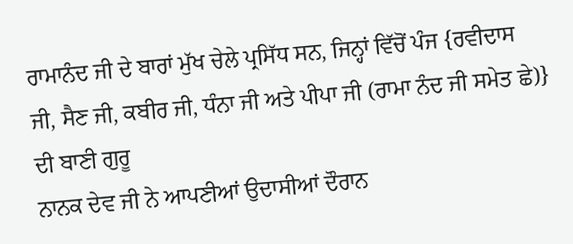ਰਾਮਾਨੰਦ ਜੀ ਦੇ ਬਾਰਾਂ ਮੁੱਖ ਚੇਲੇ ਪ੍ਰਸਿੱਧ ਸਨ, ਜਿਨ੍ਹਾਂ ਵਿੱਚੋਂ ਪੰਜ {ਰਵੀਦਾਸ
ਜੀ, ਸੈਣ ਜੀ, ਕਬੀਰ ਜੀ, ਧੰਨਾ ਜੀ ਅਤੇ ਪੀਪਾ ਜੀ (ਰਾਮਾ ਨੰਦ ਜੀ ਸਮੇਤ ਛੇ)} ਦੀ ਬਾਣੀ ਗੁਰੂ
ਨਾਨਕ ਦੇਵ ਜੀ ਨੇ ਆਪਣੀਆਂ ਉਦਾਸੀਆਂ ਦੌਰਾਨ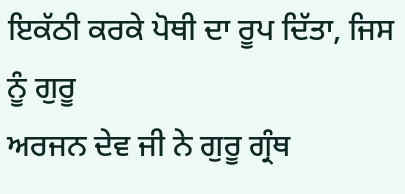ਇਕੱਠੀ ਕਰਕੇ ਪੋਥੀ ਦਾ ਰੂਪ ਦਿੱਤਾ, ਜਿਸ ਨੂੰ ਗੁਰੂ
ਅਰਜਨ ਦੇਵ ਜੀ ਨੇ ਗੁਰੂ ਗ੍ਰੰਥ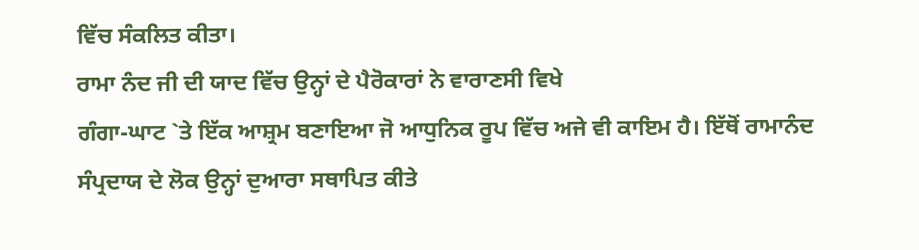ਵਿੱਚ ਸੰਕਲਿਤ ਕੀਤਾ।
ਰਾਮਾ ਨੰਦ ਜੀ ਦੀ ਯਾਦ ਵਿੱਚ ਉਨ੍ਹਾਂ ਦੇ ਪੈਰੋਕਾਰਾਂ ਨੇ ਵਾਰਾਣਸੀ ਵਿਖੇ
ਗੰਗਾ-ਘਾਟ `ਤੇ ਇੱਕ ਆਸ਼੍ਰਮ ਬਣਾਇਆ ਜੋ ਆਧੁਨਿਕ ਰੂਪ ਵਿੱਚ ਅਜੇ ਵੀ ਕਾਇਮ ਹੈ। ਇੱਥੋਂ ਰਾਮਾਨੰਦ
ਸੰਪ੍ਰਦਾਯ ਦੇ ਲੋਕ ਉਨ੍ਹਾਂ ਦੁਆਰਾ ਸਥਾਪਿਤ ਕੀਤੇ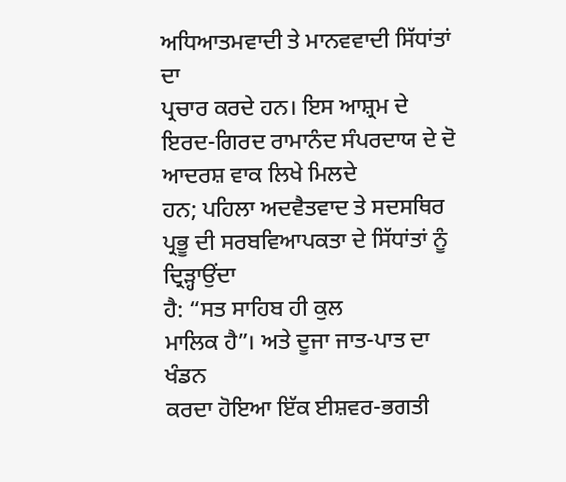ਅਧਿਆਤਮਵਾਦੀ ਤੇ ਮਾਨਵਵਾਦੀ ਸਿੱਧਾਂਤਾਂ ਦਾ
ਪ੍ਰਚਾਰ ਕਰਦੇ ਹਨ। ਇਸ ਆਸ਼੍ਰਮ ਦੇ ਇਰਦ-ਗਿਰਦ ਰਾਮਾਨੰਦ ਸੰਪਰਦਾਯ ਦੇ ਦੋ ਆਦਰਸ਼ ਵਾਕ ਲਿਖੇ ਮਿਲਦੇ
ਹਨ; ਪਹਿਲਾ ਅਦਵੈਤਵਾਦ ਤੇ ਸਦਸਥਿਰ ਪ੍ਰਭੂ ਦੀ ਸਰਬਵਿਆਪਕਤਾ ਦੇ ਸਿੱਧਾਂਤਾਂ ਨੂੰ ਦ੍ਰਿੜ੍ਹਾਉਂਦਾ
ਹੈ: “ਸਤ ਸਾਹਿਬ ਹੀ ਕੁਲ
ਮਾਲਿਕ ਹੈ”। ਅਤੇ ਦੂਜਾ ਜਾਤ-ਪਾਤ ਦਾ ਖੰਡਨ
ਕਰਦਾ ਹੋਇਆ ਇੱਕ ਈਸ਼ਵਰ-ਭਗਤੀ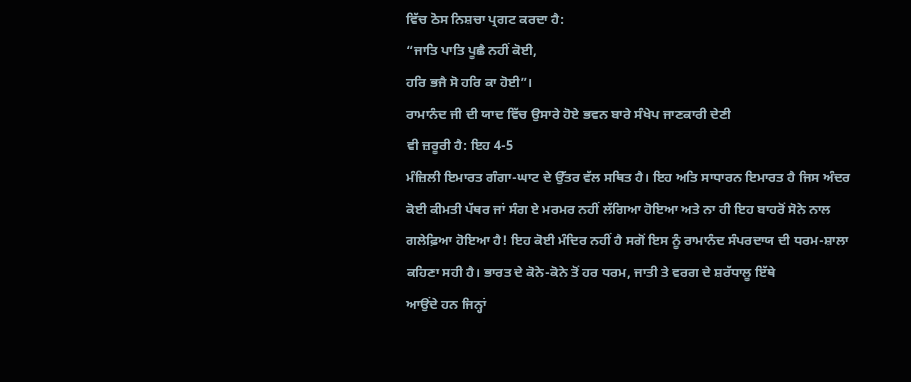ਵਿੱਚ ਠੋਸ ਨਿਸ਼ਚਾ ਪ੍ਰਗਟ ਕਰਦਾ ਹੈ:
“ਜਾਤਿ ਪਾਤਿ ਪੂਛੈ ਨਹੀਂ ਕੋਈ,
ਹਰਿ ਭਜੈ ਸੋ ਹਰਿ ਕਾ ਹੋਈ”।
ਰਾਮਾਨੰਦ ਜੀ ਦੀ ਯਾਦ ਵਿੱਚ ਉਸਾਰੇ ਹੋਏ ਭਵਨ ਬਾਰੇ ਸੰਖੇਪ ਜਾਣਕਾਰੀ ਦੇਣੀ
ਵੀ ਜ਼ਰੂਰੀ ਹੈ: ਇਹ 4-5
ਮੰਜ਼ਿਲੀ ਇਮਾਰਤ ਗੰਗਾ-ਘਾਟ ਦੇ ਉੱਤਰ ਵੱਲ ਸਥਿਤ ਹੈ। ਇਹ ਅਤਿ ਸਾਧਾਰਨ ਇਮਾਰਤ ਹੈ ਜਿਸ ਅੰਦਰ
ਕੋਈ ਕੀਮਤੀ ਪੱਥਰ ਜਾਂ ਸੰਗ ਏ ਮਰਮਰ ਨਹੀਂ ਲੱਗਿਆ ਹੋਇਆ ਅਤੇ ਨਾ ਹੀ ਇਹ ਬਾਹਰੋਂ ਸੋਨੇ ਨਾਲ
ਗਲੇਫ਼ਿਆ ਹੋਇਆ ਹੈ! ਇਹ ਕੋਈ ਮੰਦਿਰ ਨਹੀਂ ਹੈ ਸਗੋਂ ਇਸ ਨੂੰ ਰਾਮਾਨੰਦ ਸੰਪਰਦਾਯ ਦੀ ਧਰਮ-ਸ਼ਾਲਾ
ਕਹਿਣਾ ਸਹੀ ਹੈ। ਭਾਰਤ ਦੇ ਕੋਨੇ-ਕੋਨੇ ਤੋਂ ਹਰ ਧਰਮ, ਜਾਤੀ ਤੇ ਵਰਗ ਦੇ ਸ਼ਰੱਧਾਲੂ ਇੱਥੇ
ਆਉਂਦੇ ਹਨ ਜਿਨ੍ਹਾਂ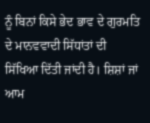ਨੂੰ ਬਿਨਾਂ ਕਿਸੇ ਭੇਦ ਭਾਵ ਦੇ ਗੁਰਮਤਿ ਦੇ ਮਾਨਵਵਾਦੀ ਸਿੱਧਾਂਤਾਂ ਦੀ
ਸਿੱਖਿਆ ਦਿੱਤੀ ਜਾਂਦੀ ਹੈ। ਸ਼ਿਸ਼ਾਂ ਜਾਂ ਆਮ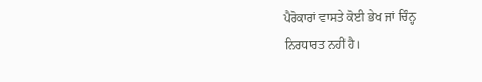ਪੈਰੋਕਾਰਾਂ ਵਾਸਤੇ ਕੋਈ ਭੇਖ ਜਾਂ ਚਿੰਨ੍ਹ
ਨਿਰਧਾਰਤ ਨਹੀਂ ਹੈ।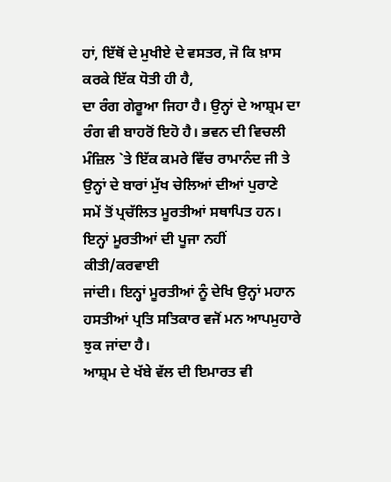ਹਾਂ, ਇੱਥੋਂ ਦੇ ਮੁਖੀਏ ਦੇ ਵਸਤਰ, ਜੋ ਕਿ ਖ਼ਾਸ ਕਰਕੇ ਇੱਕ ਧੋਤੀ ਹੀ ਹੈ,
ਦਾ ਰੰਗ ਗੇਰੂਆ ਜਿਹਾ ਹੈ। ਉਨ੍ਹਾਂ ਦੇ ਆਸ਼੍ਰਮ ਦਾ ਰੰਗ ਵੀ ਬਾਹਰੋਂ ਇਹੋ ਹੈ। ਭਵਨ ਦੀ ਵਿਚਲੀ
ਮੰਜ਼ਿਲ `ਤੇ ਇੱਕ ਕਮਰੇ ਵਿੱਚ ਰਾਮਾਨੰਦ ਜੀ ਤੇ ਉਨ੍ਹਾਂ ਦੇ ਬਾਰਾਂ ਮੁੱਖ ਚੇਲਿਆਂ ਦੀਆਂ ਪੁਰਾਣੇ
ਸਮੇਂ ਤੋਂ ਪ੍ਰਚੱਲਿਤ ਮੂਰਤੀਆਂ ਸਥਾਪਿਤ ਹਨ। ਇਨ੍ਹਾਂ ਮੂਰਤੀਆਂ ਦੀ ਪੂਜਾ ਨਹੀਂ ਕੀਤੀ/ਕਰਵਾਈ
ਜਾਂਦੀ। ਇਨ੍ਹਾਂ ਮੂਰਤੀਆਂ ਨੂੰ ਦੇਖਿ ਉਨ੍ਹਾਂ ਮਹਾਨ ਹਸਤੀਆਂ ਪ੍ਰਤਿ ਸਤਿਕਾਰ ਵਜੋਂ ਮਨ ਆਪਮੁਹਾਰੇ
ਝੁਕ ਜਾਂਦਾ ਹੈ।
ਆਸ਼੍ਰਮ ਦੇ ਖੱਬੇ ਵੱਲ ਦੀ ਇਮਾਰਤ ਵੀ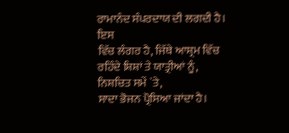ਰਾਮਾਨੰਦ ਸੰਪਰਦਾਯ ਦੀ ਲਗਦੀ ਹੈ। ਇਸ
ਵਿੱਚ ਲੰਗਰ ਹੈ, ਜਿੱਥੇ ਆਸ਼੍ਰਮ ਵਿੱਚ ਰਹਿੰਦੇ ਸ਼ਿਸ਼ਾਂ ਤੇ ਯਾਤ੍ਰੀਆਂ ਨੂੰ, ਨਿਸ਼ਚਿਤ ਸਮੇਂ `ਤੇ,
ਸਾਦਾ ਭੋਜਨ ਪ੍ਰੋਸਿਆ ਜਾਂਦਾ ਹੈ।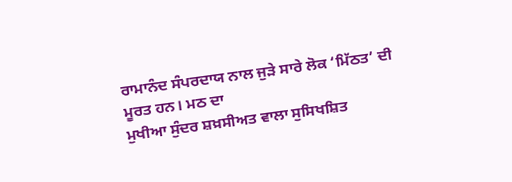ਰਾਮਾਨੰਦ ਸੰਪਰਦਾਯ ਨਾਲ ਜੁੜੇ ਸਾਰੇ ਲੋਕ ‘ਮਿੱਠਤ’ ਦੀ ਮੂਰਤ ਹਨ। ਮਠ ਦਾ
ਮੁਖੀਆ ਸੁੰਦਰ ਸ਼ਖ਼ਸੀਅਤ ਵਾਲਾ ਸੁਸਿਖਸ਼ਿਤ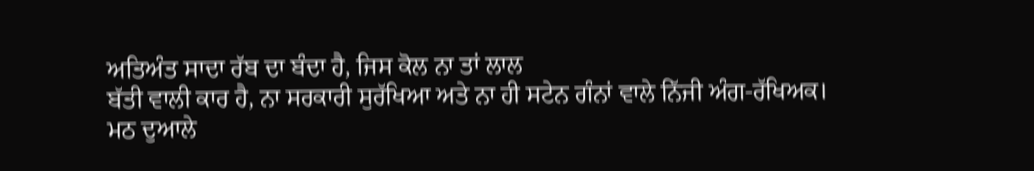ਅਤਿਅੰਤ ਸਾਦਾ ਰੱਬ ਦਾ ਬੰਦਾ ਹੈ, ਜਿਸ ਕੋਲ ਨਾ ਤਾਂ ਲਾਲ
ਬੱਤੀ ਵਾਲੀ ਕਾਰ ਹੈ, ਨਾ ਸਰਕਾਰੀ ਸੁਰੱਖਿਆ ਅਤੇ ਨਾ ਹੀ ਸਟੇਨ ਗੰਨਾਂ ਵਾਲੇ ਨਿੱਜੀ ਅੰਗ-ਰੱਖਿਅਕ।
ਮਠ ਦੁਆਲੇ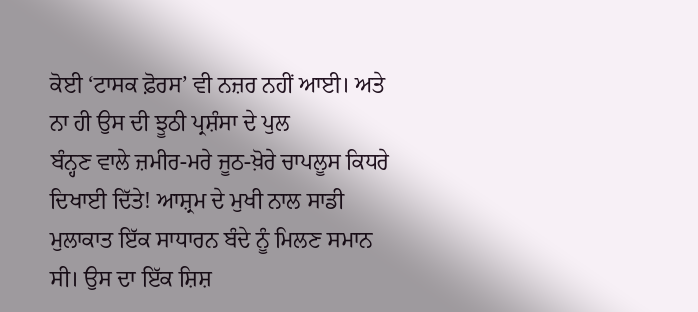ਕੋਈ ‘ਟਾਸਕ ਫ਼ੋਰਸ’ ਵੀ ਨਜ਼ਰ ਨਹੀਂ ਆਈ। ਅਤੇ ਨਾ ਹੀ ਉਸ ਦੀ ਝੂਠੀ ਪ੍ਰਸ਼ੰਸਾ ਦੇ ਪੁਲ
ਬੰਨ੍ਹਣ ਵਾਲੇ ਜ਼ਮੀਰ-ਮਰੇ ਜੂਠ-ਖ਼ੋਰੇ ਚਾਪਲੂਸ ਕਿਧਰੇ ਦਿਖਾਈ ਦਿੱਤੇ! ਆਸ਼੍ਰਮ ਦੇ ਮੁਖੀ ਨਾਲ ਸਾਡੀ
ਮੁਲਾਕਾਤ ਇੱਕ ਸਾਧਾਰਨ ਬੰਦੇ ਨੂੰ ਮਿਲਣ ਸਮਾਨ ਸੀ। ਉਸ ਦਾ ਇੱਕ ਸ਼ਿਸ਼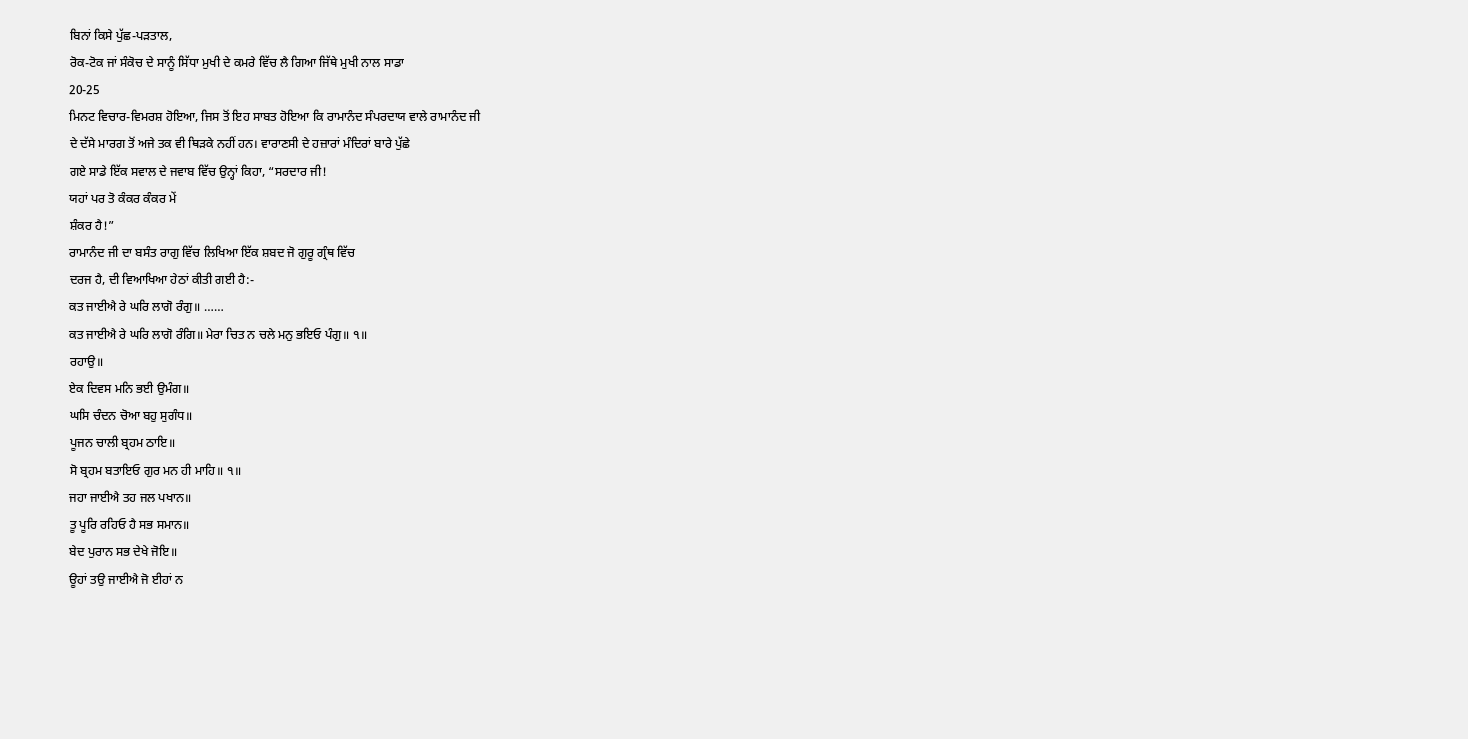ਬਿਨਾਂ ਕਿਸੇ ਪੁੱਛ-ਪੜਤਾਲ,
ਰੋਕ-ਟੋਕ ਜਾਂ ਸੰਕੋਚ ਦੇ ਸਾਨੂੰ ਸਿੱਧਾ ਮੁਖੀ ਦੇ ਕਮਰੇ ਵਿੱਚ ਲੈ ਗਿਆ ਜਿੱਥੇ ਮੁਖੀ ਨਾਲ ਸਾਡਾ
20-25
ਮਿਨਟ ਵਿਚਾਰ-ਵਿਮਰਸ਼ ਹੋਇਆ, ਜਿਸ ਤੋਂ ਇਹ ਸਾਬਤ ਹੋਇਆ ਕਿ ਰਾਮਾਨੰਦ ਸੰਪਰਦਾਯ ਵਾਲੇ ਰਾਮਾਨੰਦ ਜੀ
ਦੇ ਦੱਸੇ ਮਾਰਗ ਤੋਂ ਅਜੇ ਤਕ ਵੀ ਥਿੜਕੇ ਨਹੀਂ ਹਨ। ਵਾਰਾਣਸੀ ਦੇ ਹਜ਼ਾਰਾਂ ਮੰਦਿਰਾਂ ਬਾਰੇ ਪੁੱਛੇ
ਗਏ ਸਾਡੇ ਇੱਕ ਸਵਾਲ ਦੇ ਜਵਾਬ ਵਿੱਚ ਉਨ੍ਹਾਂ ਕਿਹਾ, “ਸਰਦਾਰ ਜੀ!
ਯਹਾਂ ਪਰ ਤੋ ਕੰਕਰ ਕੰਕਰ ਮੇਂ
ਸ਼ੰਕਰ ਹੈ!”
ਰਾਮਾਨੰਦ ਜੀ ਦਾ ਬਸੰਤ ਰਾਗੁ ਵਿੱਚ ਲਿਖਿਆ ਇੱਕ ਸ਼ਬਦ ਜੋ ਗੁਰੂ ਗ੍ਰੰਥ ਵਿੱਚ
ਦਰਜ ਹੈ, ਦੀ ਵਿਆਖਿਆ ਹੇਠਾਂ ਕੀਤੀ ਗਈ ਹੈ:-
ਕਤ ਜਾਈਐ ਰੇ ਘਰਿ ਲਾਗੋ ਰੰਗੁ॥ ……
ਕਤ ਜਾਈਐ ਰੇ ਘਰਿ ਲਾਗੋ ਰੰਗਿ॥ ਮੇਰਾ ਚਿਤ ਨ ਚਲੇ ਮਨੁ ਭਇਓ ਪੰਗੁ॥ ੧॥
ਰਹਾਉ॥
ਏਕ ਦਿਵਸ ਮਨਿ ਭਈ ਉਮੰਗ॥
ਘਸਿ ਚੰਦਨ ਚੋਆ ਬਹੁ ਸੁਗੰਧ॥
ਪੂਜਨ ਚਾਲੀ ਬ੍ਰਹਮ ਠਾਇ॥
ਸੋ ਬ੍ਰਹਮ ਬਤਾਇਓ ਗੁਰ ਮਨ ਹੀ ਮਾਹਿ॥ ੧॥
ਜਹਾ ਜਾਈਐ ਤਹ ਜਲ ਪਖਾਨ॥
ਤੂ ਪੂਰਿ ਰਹਿਓ ਹੈ ਸਭ ਸਮਾਨ॥
ਬੇਦ ਪੁਰਾਨ ਸਭ ਦੇਖੇ ਜੋਇ॥
ਊਹਾਂ ਤਉ ਜਾਈਐ ਜੋ ਈਹਾਂ ਨ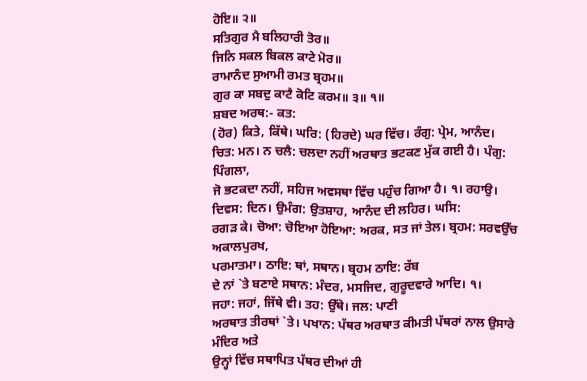ਹੋਇ॥ ੨॥
ਸਤਿਗੁਰ ਮੈ ਬਲਿਹਾਰੀ ਤੋਰ॥
ਜਿਨਿ ਸਕਲ ਬਿਕਲ ਕਾਟੇ ਮੋਰ॥
ਰਾਮਾਨੰਦ ਸੁਆਮੀ ਰਮਤ ਬ੍ਰਹਮ॥
ਗੁਰ ਕਾ ਸਬਦੁ ਕਾਟੈ ਕੋਟਿ ਕਰਮ॥ ੩॥ ੧॥
ਸ਼ਬਦ ਅਰਥ:- ਕਤ:
(ਹੋਰ) ਕਿਤੇ, ਕਿੱਥੇ। ਘਰਿ: (ਹਿਰਦੇ) ਘਰ ਵਿੱਚ। ਰੰਗੁ: ਪ੍ਰੇਮ, ਆਨੰਦ।
ਚਿਤ: ਮਨ। ਨ ਚਲੈ: ਚਲਦਾ ਨਹੀਂ ਅਰਥਾਤ ਭਟਕਣ ਮੁੱਕ ਗਈ ਹੈ। ਪੰਗੁ: ਪਿੰਗਲਾ,
ਜੋ ਭਟਕਦਾ ਨਹੀਂ, ਸਹਿਜ ਅਵਸਥਾ ਵਿੱਚ ਪਹੁੰਚ ਗਿਆ ਹੈ। ੧। ਰਹਾਉ।
ਦਿਵਸ: ਦਿਨ। ਉਮੰਗ: ਉਤਸ਼ਾਹ, ਆਨੰਦ ਦੀ ਲਹਿਰ। ਘਸਿ:
ਰਗੜ ਕੇ। ਚੋਆ: ਚੋਇਆ ਹੋਇਆ: ਅਰਕ, ਸਤ ਜਾਂ ਤੇਲ। ਬ੍ਰਹਮ: ਸਰਵਉੱਚ ਅਕਾਲਪੁਰਖ,
ਪਰਮਾਤਮਾ। ਠਾਇ: ਥਾਂ, ਸਥਾਨ। ਬ੍ਰਹਮ ਠਾਇ: ਰੱਬ
ਦੇ ਨਾਂ `ਤੇ ਬਣਾਏ ਸਥਾਨ: ਮੰਦਰ, ਮਸਜਿਦ, ਗੁਰੂਦਵਾਰੇ ਆਦਿ। ੧।
ਜਹਾ: ਜਹਾਂ, ਜਿੱਥੇ ਵੀ। ਤਹ: ਉੱਥੇ। ਜਲ: ਪਾਣੀ
ਅਰਥਾਤ ਤੀਰਥਾਂ `ਤੇ। ਪਖਾਨ: ਪੱਥਰ ਅਰਥਾਤ ਕੀਮਤੀ ਪੱਥਰਾਂ ਨਾਲ ਉਸਾਰੇ ਮੰਦਿਰ ਅਤੇ
ਉਨ੍ਹਾਂ ਵਿੱਚ ਸਥਾਪਿਤ ਪੱਥਰ ਦੀਆਂ ਹੀ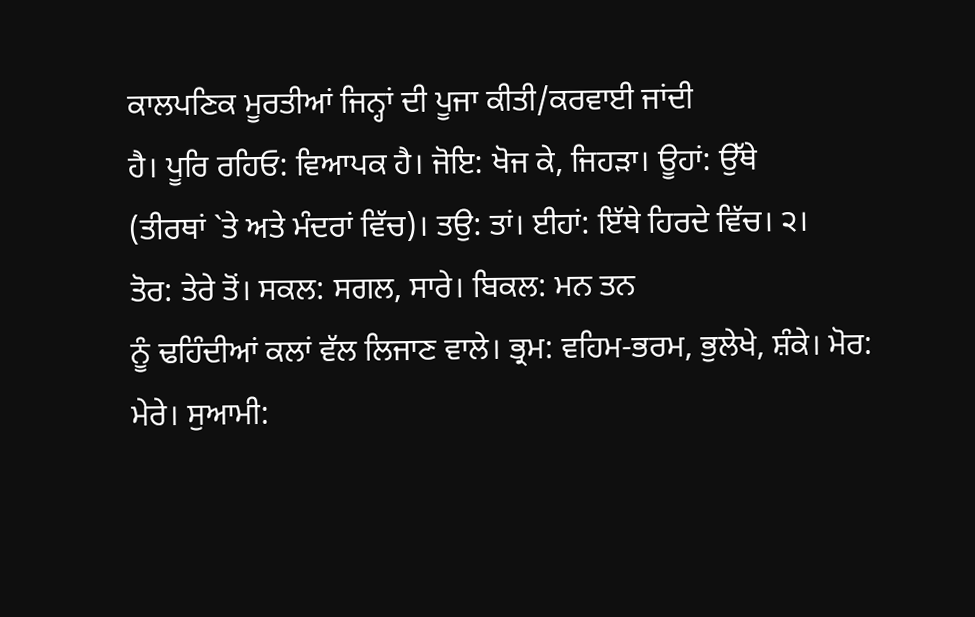ਕਾਲਪਣਿਕ ਮੂਰਤੀਆਂ ਜਿਨ੍ਹਾਂ ਦੀ ਪੂਜਾ ਕੀਤੀ/ਕਰਵਾਈ ਜਾਂਦੀ
ਹੈ। ਪੂਰਿ ਰਹਿਓ: ਵਿਆਪਕ ਹੈ। ਜੋਇ: ਖੋਜ ਕੇ, ਜਿਹੜਾ। ਊਹਾਂ: ਉੱਥੇ
(ਤੀਰਥਾਂ `ਤੇ ਅਤੇ ਮੰਦਰਾਂ ਵਿੱਚ)। ਤਉ: ਤਾਂ। ਈਹਾਂ: ਇੱਥੇ ਹਿਰਦੇ ਵਿੱਚ। ੨।
ਤੋਰ: ਤੇਰੇ ਤੋਂ। ਸਕਲ: ਸਗਲ, ਸਾਰੇ। ਬਿਕਲ: ਮਨ ਤਨ
ਨੂੰ ਢਹਿੰਦੀਆਂ ਕਲਾਂ ਵੱਲ ਲਿਜਾਣ ਵਾਲੇ। ਭ੍ਰਮ: ਵਹਿਮ-ਭਰਮ, ਭੁਲੇਖੇ, ਸ਼ੰਕੇ। ਮੋਰ:
ਮੇਰੇ। ਸੁਆਮੀ: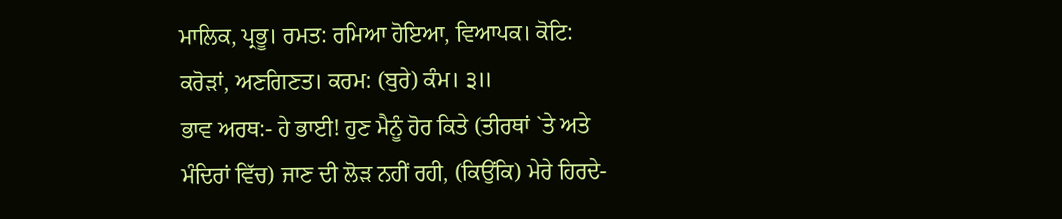ਮਾਲਿਕ, ਪ੍ਰਭੂ। ਰਮਤ: ਰਮਿਆ ਹੋਇਆ, ਵਿਆਪਕ। ਕੋਟਿ:
ਕਰੋੜਾਂ, ਅਣਗਿਣਤ। ਕਰਮ: (ਬੁਰੇ) ਕੰਮ। ੩॥
ਭਾਵ ਅਰਥ:- ਹੇ ਭਾਈ! ਹੁਣ ਮੈਨੂੰ ਹੋਰ ਕਿਤੇ (ਤੀਰਥਾਂ `ਤੇ ਅਤੇ
ਮੰਦਿਰਾਂ ਵਿੱਚ) ਜਾਣ ਦੀ ਲੋੜ ਨਹੀਂ ਰਹੀ, (ਕਿਉਂਕਿ) ਮੇਰੇ ਹਿਰਦੇ-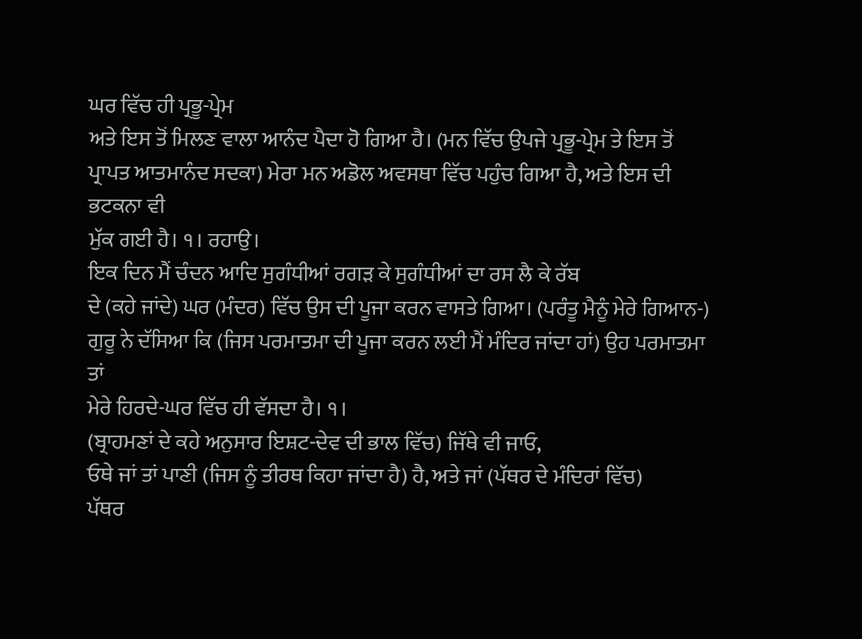ਘਰ ਵਿੱਚ ਹੀ ਪ੍ਰਭੂ-ਪ੍ਰੇਮ
ਅਤੇ ਇਸ ਤੋਂ ਮਿਲਣ ਵਾਲਾ ਆਨੰਦ ਪੈਦਾ ਹੋ ਗਿਆ ਹੈ। (ਮਨ ਵਿੱਚ ਉਪਜੇ ਪ੍ਰਭੂ-ਪ੍ਰੇਮ ਤੇ ਇਸ ਤੋਂ
ਪ੍ਰਾਪਤ ਆਤਮਾਨੰਦ ਸਦਕਾ) ਮੇਰਾ ਮਨ ਅਡੋਲ ਅਵਸਥਾ ਵਿੱਚ ਪਹੁੰਚ ਗਿਆ ਹੈ, ਅਤੇ ਇਸ ਦੀ ਭਟਕਨਾ ਵੀ
ਮੁੱਕ ਗਈ ਹੈ। ੧। ਰਹਾਉ।
ਇਕ ਦਿਨ ਮੈਂ ਚੰਦਨ ਆਦਿ ਸੁਗੰਧੀਆਂ ਰਗੜ ਕੇ ਸੁਗੰਧੀਆਂ ਦਾ ਰਸ ਲੈ ਕੇ ਰੱਬ
ਦੇ (ਕਹੇ ਜਾਂਦੇ) ਘਰ (ਮੰਦਰ) ਵਿੱਚ ਉਸ ਦੀ ਪੂਜਾ ਕਰਨ ਵਾਸਤੇ ਗਿਆ। (ਪਰੰਤੂ ਮੈਨੂੰ ਮੇਰੇ ਗਿਆਨ-)
ਗੁਰੂ ਨੇ ਦੱਸਿਆ ਕਿ (ਜਿਸ ਪਰਮਾਤਮਾ ਦੀ ਪੂਜਾ ਕਰਨ ਲਈ ਮੈਂ ਮੰਦਿਰ ਜਾਂਦਾ ਹਾਂ) ਉਹ ਪਰਮਾਤਮਾ ਤਾਂ
ਮੇਰੇ ਹਿਰਦੇ-ਘਰ ਵਿੱਚ ਹੀ ਵੱਸਦਾ ਹੈ। ੧।
(ਬ੍ਰਾਹਮਣਾਂ ਦੇ ਕਹੇ ਅਨੁਸਾਰ ਇਸ਼ਟ-ਦੇਵ ਦੀ ਭਾਲ ਵਿੱਚ) ਜਿੱਥੇ ਵੀ ਜਾਓ,
ਓਥੇ ਜਾਂ ਤਾਂ ਪਾਣੀ (ਜਿਸ ਨੂੰ ਤੀਰਥ ਕਿਹਾ ਜਾਂਦਾ ਹੈ) ਹੈ, ਅਤੇ ਜਾਂ (ਪੱਥਰ ਦੇ ਮੰਦਿਰਾਂ ਵਿੱਚ)
ਪੱਥਰ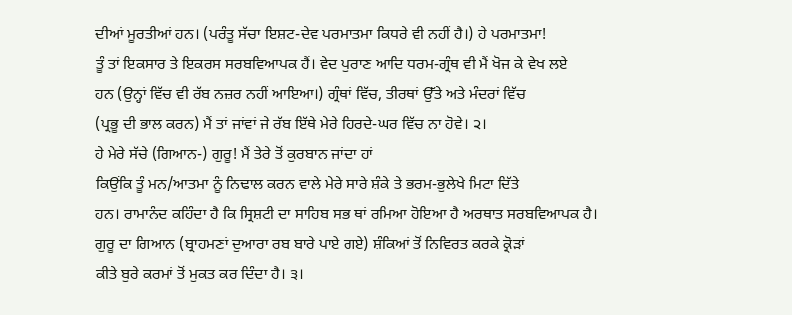ਦੀਆਂ ਮੂਰਤੀਆਂ ਹਨ। (ਪਰੰਤੂ ਸੱਚਾ ਇਸ਼ਟ-ਦੇਵ ਪਰਮਾਤਮਾ ਕਿਧਰੇ ਵੀ ਨਹੀਂ ਹੈ।) ਹੇ ਪਰਮਾਤਮਾ!
ਤੂੰ ਤਾਂ ਇਕਸਾਰ ਤੇ ਇਕਰਸ ਸਰਬਵਿਆਪਕ ਹੈਂ। ਵੇਦ ਪੁਰਾਣ ਆਦਿ ਧਰਮ-ਗ੍ਰੰਥ ਵੀ ਮੈਂ ਖੋਜ ਕੇ ਵੇਖ ਲਏ
ਹਨ (ਉਨ੍ਹਾਂ ਵਿੱਚ ਵੀ ਰੱਬ ਨਜ਼ਰ ਨਹੀਂ ਆਇਆ।) ਗ੍ਰੰਥਾਂ ਵਿੱਚ, ਤੀਰਥਾਂ ਉੱਤੇ ਅਤੇ ਮੰਦਰਾਂ ਵਿੱਚ
(ਪ੍ਰਭੂ ਦੀ ਭਾਲ ਕਰਨ) ਮੈਂ ਤਾਂ ਜਾਂਵਾਂ ਜੇ ਰੱਬ ਇੱਥੇ ਮੇਰੇ ਹਿਰਦੇ-ਘਰ ਵਿੱਚ ਨਾ ਹੋਵੇ। ੨।
ਹੇ ਮੇਰੇ ਸੱਚੇ (ਗਿਆਨ-) ਗੁਰੂ! ਮੈਂ ਤੇਰੇ ਤੋਂ ਕੁਰਬਾਨ ਜਾਂਦਾ ਹਾਂ
ਕਿਉਂਕਿ ਤੂੰ ਮਨ/ਆਤਮਾ ਨੂੰ ਨਿਢਾਲ ਕਰਨ ਵਾਲੇ ਮੇਰੇ ਸਾਰੇ ਸ਼ੰਕੇ ਤੇ ਭਰਮ-ਭੁਲੇਖੇ ਮਿਟਾ ਦਿੱਤੇ
ਹਨ। ਰਾਮਾਨੰਦ ਕਹਿੰਦਾ ਹੈ ਕਿ ਸ੍ਰਿਸ਼ਟੀ ਦਾ ਸਾਹਿਬ ਸਭ ਥਾਂ ਰਮਿਆ ਹੋਇਆ ਹੈ ਅਰਥਾਤ ਸਰਬਵਿਆਪਕ ਹੈ।
ਗੁਰੂ ਦਾ ਗਿਆਨ (ਬ੍ਰਾਹਮਣਾਂ ਦੁਆਰਾ ਰਬ ਬਾਰੇ ਪਾਏ ਗਏ) ਸ਼ੰਕਿਆਂ ਤੋਂ ਨਿਵਿਰਤ ਕਰਕੇ ਕ੍ਰੋੜਾਂ
ਕੀਤੇ ਬੁਰੇ ਕਰਮਾਂ ਤੋਂ ਮੁਕਤ ਕਰ ਦਿੰਦਾ ਹੈ। ੩।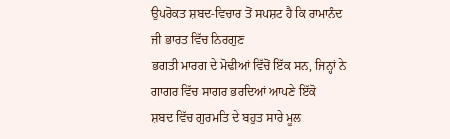ਉਪਰੋਕਤ ਸ਼ਬਦ-ਵਿਚਾਰ ਤੋਂ ਸਪਸ਼ਟ ਹੈ ਕਿ ਰਾਮਾਨੰਦ ਜੀ ਭਾਰਤ ਵਿੱਚ ਨਿਰਗੁਣ
ਭਗਤੀ ਮਾਰਗ ਦੇ ਮੋਢੀਆਂ ਵਿੱਚੋਂ ਇੱਕ ਸਨ, ਜਿਨ੍ਹਾਂ ਨੇ ਗਾਗਰ ਵਿੱਚ ਸਾਗਰ ਭਰਦਿਆਂ ਆਪਣੇ ਇੱਕੋ
ਸ਼ਬਦ ਵਿੱਚ ਗੁਰਮਤਿ ਦੇ ਬਹੁਤ ਸਾਰੇ ਮੂਲ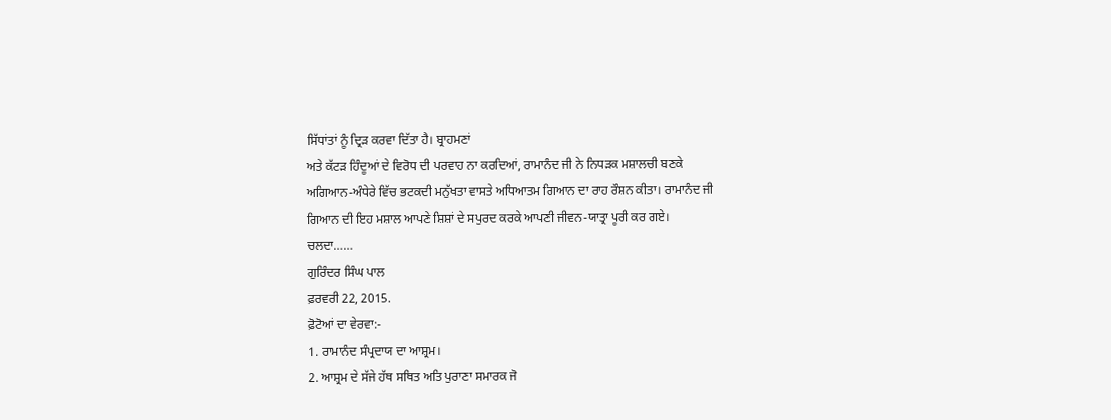ਸਿੱਧਾਂਤਾਂ ਨੂੰ ਦ੍ਰਿੜ ਕਰਵਾ ਦਿੱਤਾ ਹੈ। ਬ੍ਰਾਹਮਣਾਂ
ਅਤੇ ਕੱਟੜ ਹਿੰਦੂਆਂ ਦੇ ਵਿਰੋਧ ਦੀ ਪਰਵਾਹ ਨਾ ਕਰਦਿਆਂ, ਰਾਮਾਨੰਦ ਜੀ ਨੇ ਨਿਧੜਕ ਮਸ਼ਾਲਚੀ ਬਣਕੇ
ਅਗਿਆਨ-ਅੰਧੇਰੇ ਵਿੱਚ ਭਟਕਦੀ ਮਨੁੱਖਤਾ ਵਾਸਤੇ ਅਧਿਆਤਮ ਗਿਆਨ ਦਾ ਰਾਹ ਰੌਸ਼ਨ ਕੀਤਾ। ਰਾਮਾਨੰਦ ਜੀ
ਗਿਆਨ ਦੀ ਇਹ ਮਸ਼ਾਲ ਆਪਣੇ ਸ਼ਿਸ਼ਾਂ ਦੇ ਸਪੁਰਦ ਕਰਕੇ ਆਪਣੀ ਜੀਵਨ-ਯਾਤ੍ਰਾ ਪੂਰੀ ਕਰ ਗਏ।
ਚਲਦਾ……
ਗੁਰਿੰਦਰ ਸਿੰਘ ਪਾਲ
ਫ਼ਰਵਰੀ 22, 2015.
ਫ਼ੋਟੋਆਂ ਦਾ ਵੇਰਵਾ:-
1. ਰਾਮਾਨੰਦ ਸੰਪ੍ਰਦਾਯ ਦਾ ਆਸ਼੍ਰਮ।
2. ਆਸ਼੍ਰਮ ਦੇ ਸੱਜੇ ਹੱਥ ਸਥਿਤ ਅਤਿ ਪੁਰਾਣਾ ਸਮਾਰਕ ਜੋ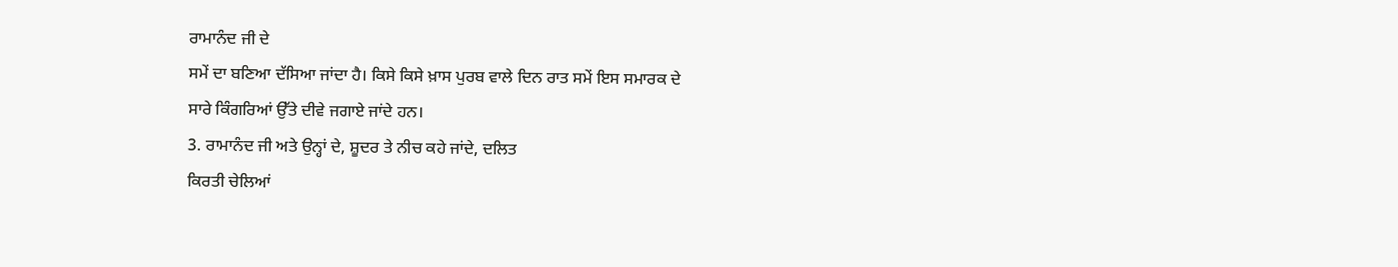ਰਾਮਾਨੰਦ ਜੀ ਦੇ
ਸਮੇਂ ਦਾ ਬਣਿਆ ਦੱਸਿਆ ਜਾਂਦਾ ਹੈ। ਕਿਸੇ ਕਿਸੇ ਖ਼ਾਸ ਪੁਰਬ ਵਾਲੇ ਦਿਨ ਰਾਤ ਸਮੇਂ ਇਸ ਸਮਾਰਕ ਦੇ
ਸਾਰੇ ਕਿੰਗਰਿਆਂ ਉੱਤੇ ਦੀਵੇ ਜਗਾਏ ਜਾਂਦੇ ਹਨ।
3. ਰਾਮਾਨੰਦ ਜੀ ਅਤੇ ਉਨ੍ਹਾਂ ਦੇ, ਸ਼ੂਦਰ ਤੇ ਨੀਚ ਕਹੇ ਜਾਂਦੇ, ਦਲਿਤ
ਕਿਰਤੀ ਚੇਲਿਆਂ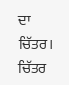ਦਾ ਚਿੱਤਰ। ਚਿੱਤਰ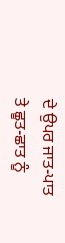ਦੇ ਉਪਰ ਜਾਤ-ਪਾਤ ਤੇ ਛੂਤ-ਛਾਤ ਨੂੰ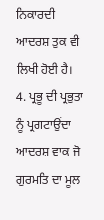ਨਿਕਾਰਦੀ ਆਦਰਸ਼ ਤੁਕ ਵੀ
ਲਿਖੀ ਹੋਈ ਹੈ।
4. ਪ੍ਰਭੂ ਦੀ ਪ੍ਰਭੁਤਾ ਨੂੰ ਪ੍ਰਗਟਾਉਂਦਾ ਆਦਰਸ਼ ਵਾਕ ਜੋ ਗੁਰਮਤਿ ਦਾ ਮੂਲ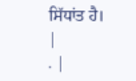ਸਿੱਧਾਂਤ ਹੈ।
|
. |